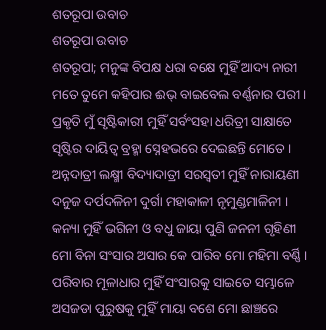ଶତରୂପା ଉବାଚ
ଶତରୂପା ଉବାଚ
ଶତରୂପା; ମନୁଙ୍କ ବିପକ୍ଷ ଧରା ବକ୍ଷେ ମୁହିଁ ଆଦ୍ୟ ନାରୀ
ମତେ ତୁମେ କହିପାର ଈଭ୍ ବାଇବେଲ ବର୍ଣ୍ଣନାର ପରୀ ।
ପ୍ରକୃତି ମୁଁ ସୃଷ୍ଟିକାରୀ ମୁହିଁ ସର୍ବଂସହା ଧରିତ୍ରୀ ସାକ୍ଷାତେ
ସୃଷ୍ଟିର ଦାୟିତ୍ଵ ବ୍ରହ୍ମା ସ୍ନେହଭରେ ଦେଇଛନ୍ତି ମୋତେ ।
ଅନ୍ନଦାତ୍ରୀ ଲକ୍ଷ୍ମୀ ବିଦ୍ୟାଦାତ୍ରୀ ସରସ୍ଵତୀ ମୁହିଁ ନାରାୟଣୀ
ଦନୁଜ ଦର୍ପଦଳିନୀ ଦୁର୍ଗା ମହାକାଳୀ ନୃମୁଣ୍ଡମାଳିନୀ ।
କନ୍ୟା ମୁହିଁ ଭଗିନୀ ଓ ବଧୁ ଜାୟା ପୁଣି ଜନନୀ ଗୃହିଣୀ
ମୋ ବିନା ସଂସାର ଅସାର କେ ପାରିବ ମୋ ମହିମା ବର୍ଣ୍ଣି ।
ପରିବାର ମୂଳାଧାର ମୁହିଁ ସଂସାରକୁ ସାଇତେ ସମ୍ଭାଳେ
ଅସଜଡା ପୁରୁଷକୁ ମୁହିଁ ମାୟା ବଶେ ମୋ ଛାଞ୍ଚରେ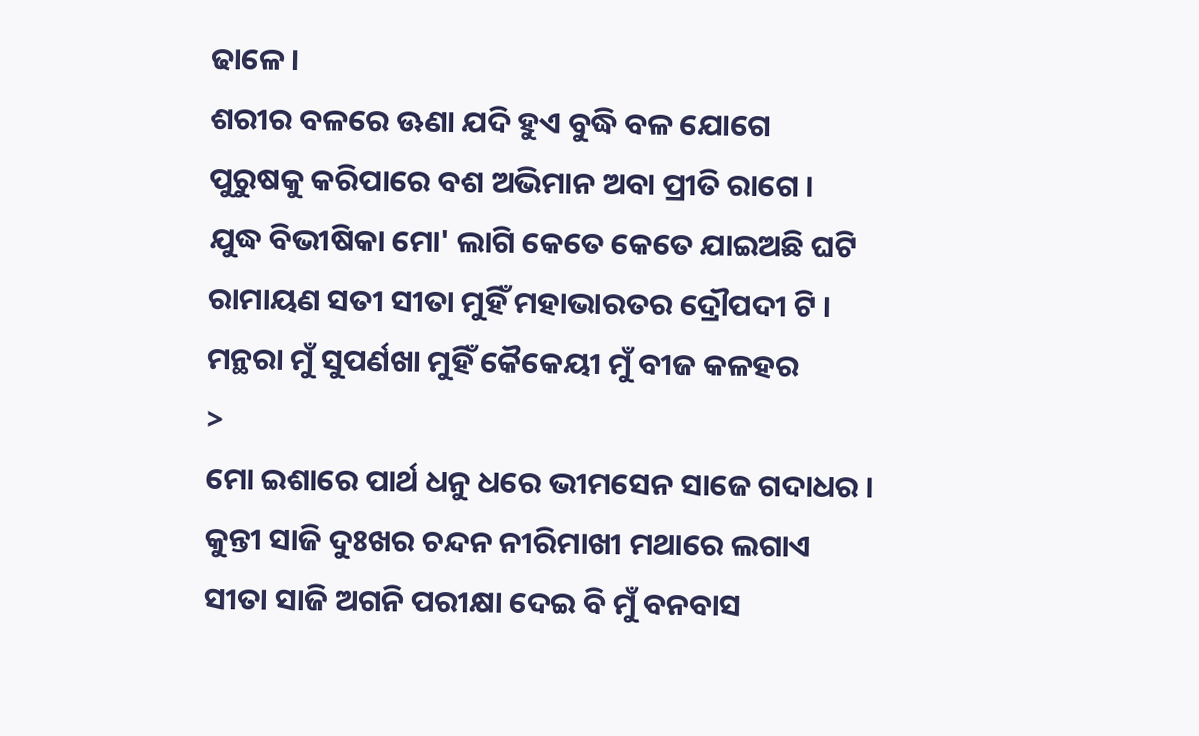ଢାଳେ ।
ଶରୀର ବଳରେ ଊଣା ଯଦି ହୁଏ ବୁଦ୍ଧି ବଳ ଯୋଗେ
ପୁରୁଷକୁ କରିପାରେ ବଶ ଅଭିମାନ ଅବା ପ୍ରୀତି ରାଗେ ।
ଯୁଦ୍ଧ ବିଭୀଷିକା ମୋ' ଲାଗି କେତେ କେତେ ଯାଇଅଛି ଘଟି
ରାମାୟଣ ସତୀ ସୀତା ମୁହିଁ ମହାଭାରତର ଦ୍ରୌପଦୀ ଟି ।
ମନ୍ଥରା ମୁଁ ସୁପର୍ଣଖା ମୁହିଁ କୈକେୟୀ ମୁଁ ବୀଜ କଳହର
>
ମୋ ଇଶାରେ ପାର୍ଥ ଧନୁ ଧରେ ଭୀମସେନ ସାଜେ ଗଦାଧର ।
କୁନ୍ତୀ ସାଜି ଦୁଃଖର ଚନ୍ଦନ ନୀରିମାଖୀ ମଥାରେ ଲଗାଏ
ସୀତା ସାଜି ଅଗନି ପରୀକ୍ଷା ଦେଇ ବି ମୁଁ ବନବାସ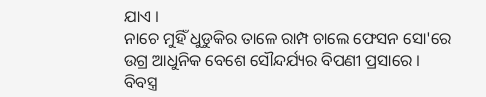ଯାଏ ।
ନାଚେ ମୁହିଁ ଧୁଡୁକିର ତାଳେ ରାମ୍ପ ଚାଲେ ଫେସନ ସୋ'ରେ
ଉଗ୍ର ଆଧୁନିକ ବେଶେ ସୌନ୍ଦର୍ଯ୍ୟର ବିପଣୀ ପ୍ରସାରେ ।
ବିବସ୍ତ୍ର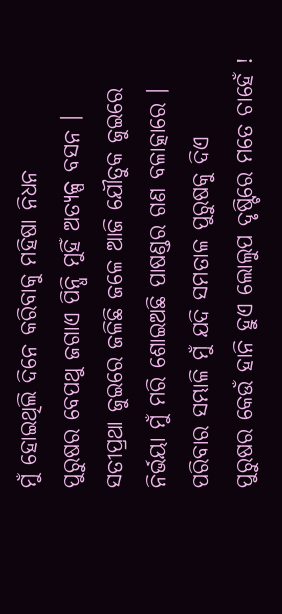ମୁଁ ହୋଇଥିଲି ଦିନେ କରିବାକୁ ମହିଷା ନିଧନ
ପୁରୁଷର ବେପଥୁ ଜଗାଏ ପିନ୍ଧି ମୁହିଁ ଅତ୍ୟଳ୍ପ ବସନ ।
ସତୀପ୍ରଥା ଜୁଇରେ ଜଳିଛି ଜଳେ ଆଜି ଯୌତୁକ ଜୁଇରେ
ନିର୍ଭୟା ମୁଁ ମରି ଶୋଇଅଛି ପାଷଣ୍ଡର ଗଣ ବଳାତ୍କାରେ ।
ପରିବାର ସମ୍ଭାଳି ମୁଁ ଯଦି ସମତାଳ ପୁରୁଷକୁ ଦିଏ
ପୁରୁଷର କେଉଁ ହାନି ହୁଏ ଲୋଲୁପ ଦୃଷ୍ଟିରେ ମତେ ଚାହେଁ !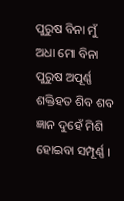ପୁରୁଷ ବିନା ମୁଁ ଅଧା ମୋ ବିନା ପୁରୁଷ ଅପୂର୍ଣ୍ଣ
ଶକ୍ତିହତ ଶିବ ଶବ ଜ୍ଞାନ ଦୁହେଁ ମିଶି ହୋଇବା ସମ୍ପୂର୍ଣ୍ଣ ।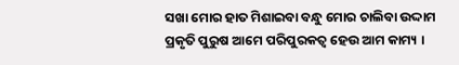ସଖା ମୋର ହାତ ମିଶାଇବା ବନ୍ଧୁ ମୋର ଚାଲିବା ଉଦ୍ଦାମ
ପ୍ରକୃତି ପୁରୁଷ ଆମେ ପରିପୁରକତ୍ୱ ହେଉ ଆମ କାମ୍ୟ ।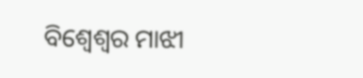ବିଶ୍ଵେଶ୍ୱର ମାଝୀ